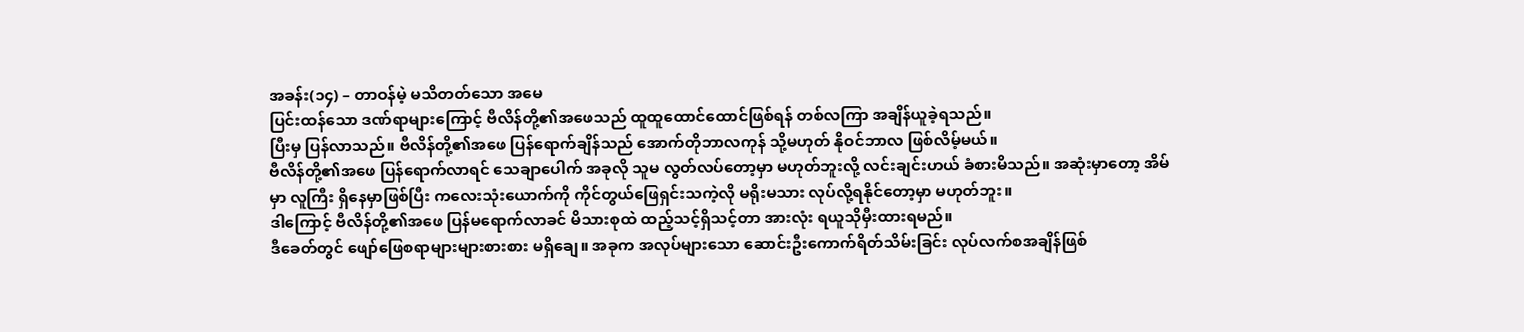အခန်း(၁၄) – တာဝန်မဲ့ မသိတတ်သော အမေ
ပြင်းထန်သော ဒဏ်ရာများကြောင့် ဗီလိန်တို့၏အဖေသည် ထူထူထောင်ထောင်ဖြစ်ရန် တစ်လကြာ အချိန်ယူခဲ့ရသည်။
ပြီးမှ ပြန်လာသည်။ ဗီလိန်တို့၏အဖေ ပြန်ရောက်ချိန်သည် အောက်တိုဘာလကုန် သို့မဟုတ် နိုဝင်ဘာလ ဖြစ်လိမ့်မယ်။
ဗီလိန်တို့၏အဖေ ပြန်ရောက်လာရင် သေချာပေါက် အခုလို သူမ လွတ်လပ်တော့မှာ မဟုတ်ဘူးလို့ လင်းချင်းဟယ် ခံစားမိသည်။ အဆုံးမှာတော့ အိမ်မှာ လူကြီး ရှိနေမှာဖြစ်ပြီး ကလေးသုံးယောက်ကို ကိုင်တွယ်ဖြေရှင်းသကဲ့လို မရိုးမသား လုပ်လို့ရနိုင်တော့မှာ မဟုတ်ဘူး။
ဒါကြောင့် ဗီလိန်တို့၏အဖေ ပြန်မရောက်လာခင် မိသားစုထဲ ထည့်သင့်ရှိသင့်တာ အားလုံး ရယူသိုမှီးထားရမည်။
ဒီခေတ်တွင် ဖျော်ဖြေစရာများများစားစား မရှိချေ။ အခုက အလုပ်များသော ဆောင်းဦးကောက်ရိတ်သိမ်းခြင်း လုပ်လက်စအချိန်ဖြစ်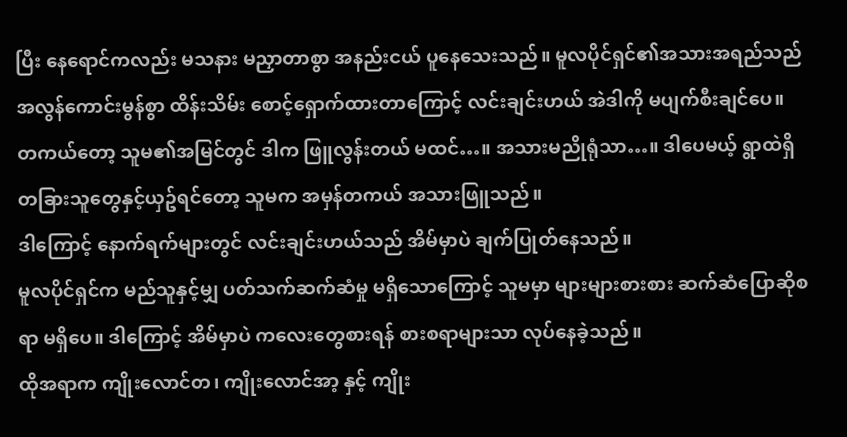ပြီး နေရောင်ကလည်း မသနား မညှာတာစွာ အနည်းငယ် ပူနေသေးသည်။ မူလပိုင်ရှင်၏အသားအရည်သည် အလွန်ကောင်းမွန်စွာ ထိန်းသိမ်း စောင့်ရှောက်ထားတာကြောင့် လင်းချင်းဟယ် အဲဒါကို မပျက်စီးချင်ပေ။
တကယ်တော့ သူမ၏အမြင်တွင် ဒါက ဖြူလွန်းတယ် မထင်…။ အသားမညိုရုံသာ…။ ဒါပေမယ့် ရွာထဲရှိ တခြားသူတွေနှင့်ယှဥ်ရင်တော့ သူမက အမှန်တကယ် အသားဖြူသည်။
ဒါကြောင့် နောက်ရက်များတွင် လင်းချင်းဟယ်သည် အိမ်မှာပဲ ချက်ပြုတ်နေသည်။
မူလပိုင်ရှင်က မည်သူနှင့်မျှ ပတ်သက်ဆက်ဆံမှု မရှိသောကြောင့် သူမမှာ များများစားစား ဆက်ဆံပြောဆိုစရာ မရှိပေ။ ဒါကြောင့် အိမ်မှာပဲ ကလေးတွေစားရန် စားစရာများသာ လုပ်နေခဲ့သည်။
ထိုအရာက ကျိုးလောင်တ၊ ကျိုးလောင်အာ့ နှင့် ကျိုး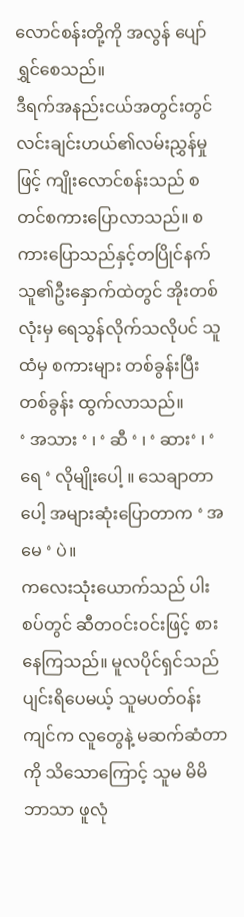လောင်စန်းတို့ကို အလွန် ပျော်ရွှင်စေသည်။
ဒီရက်အနည်းငယ်အတွင်းတွင် လင်းချင်းဟယ်၏လမ်းညွှန်မှုဖြင့် ကျိုးလောင်စန်းသည် စတင်စကားပြောလာသည်။ စကားပြောသည်နှင့်တပြိုင်နက် သူ၏ဦးနှောက်ထဲတွင် အိုးတစ်လုံးမှ ရေသွန်လိုက်သလိုပင် သူထံမှ စကားများ တစ်ခွန်းပြီးတစ်ခွန်း ထွက်လာသည်။
‘ အသား ‘ ၊ ‘ ဆီ ‘ ၊ ‘ ဆား‘ ၊ ‘ ရေ ‘ လိုမျိုးပေါ့ ။ သေချာတာပေါ့ အများဆုံးပြောတာက ‘ အမေ ‘ ပဲ။
ကလေးသုံးယောက်သည် ပါးစပ်တွင် ဆီတဝင်းဝင်းဖြင့် စားနေကြသည်။ မူလပိုင်ရှင်သည် ပျင်းရိပေမယ့် သူမပတ်ဝန်းကျင်က လူတွေနဲ့ မဆက်ဆံတာကို သိသောကြောင့် သူမ မိမိဘာသာ ဖူလုံ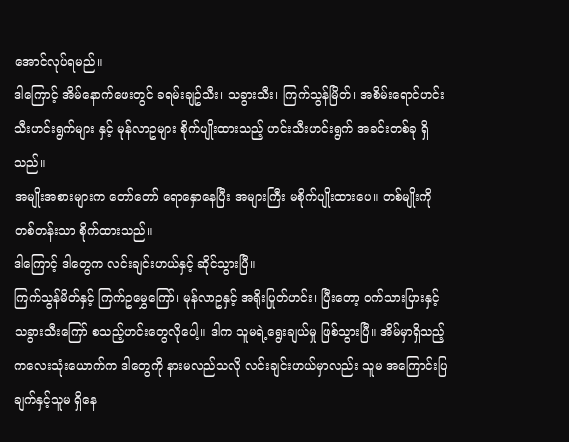အောင်လုပ်ရမည်။
ဒါကြောင့် အိမ်နောက်ဖေးတွင် ခရမ်းချဥ်သီး၊ သခွားသီး၊ ကြက်သွန်မြိတ်၊ အစိမ်းရောင်ဟင်းသီးဟင်းရွက်များ နှင့် မုန်လာဥများ စိုက်ပျိုးထားသည့် ဟင်းသီးဟင်းရွက် အခင်းတစ်ခု ရှိသည်။
အမျိုးအစားများက တော်တော် ရောနှောနေပြီး အများကြီး မစိုက်ပျိုးထားပေ။ တစ်မျိုးကို တစ်တန်းသာ စိုက်ထားသည်။
ဒါကြောင့် ဒါတွေက လင်းချင်းဟယ်နှင့် ဆိုင်သွားပြီ။
ကြက်သွန်မိတ်နှင့် ကြက်ဥမွှေကြော်၊ မုန်လာဥနှင့် အရိုးပြုတ်ဟင်း၊ ပြီးတော့ ဝက်သားပြားနှင့် သခွားသီးကြော် စသည့်ဟင်းတွေလိုပေါ့။ ဒါက သူမရဲ့ရွေးချယ်မှု ဖြစ်သွားပြီ။ အိမ်မှာရှိသည့် ကလေးသုံးယောက်က ဒါတွေကို နားမလည်သလို လင်းချင်းဟယ်မှာလည်း သူမ အကြောင်းပြချက်နှင့်သူမ ရှိနေ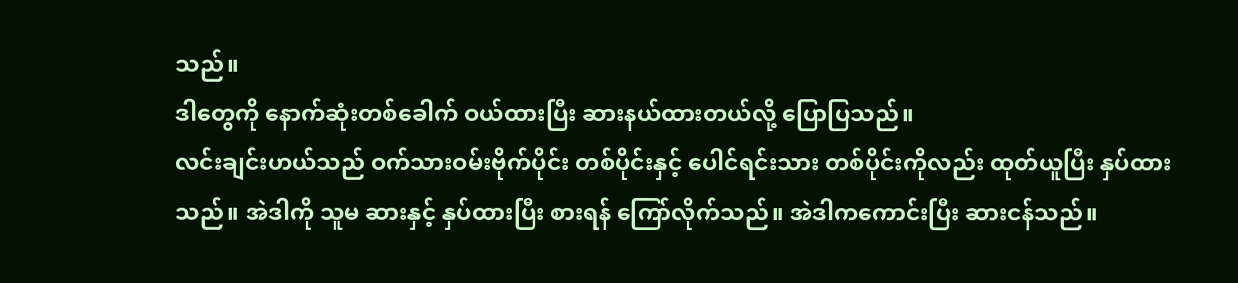သည်။
ဒါတွေကို နောက်ဆုံးတစ်ခေါက် ဝယ်ထားပြီး ဆားနယ်ထားတယ်လို့ ပြောပြသည်။
လင်းချင်းဟယ်သည် ဝက်သားဝမ်းဗိုက်ပိုင်း တစ်ပိုင်းနှင့် ပေါင်ရင်းသား တစ်ပိုင်းကိုလည်း ထုတ်ယူပြီး နှပ်ထားသည်။ အဲဒါကို သူမ ဆားနှင့် နှပ်ထားပြီး စားရန် ကြော်လိုက်သည်။ အဲဒါကကောင်းပြီး ဆားငန်သည်။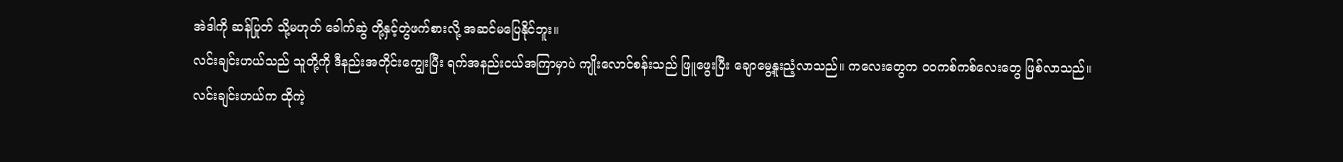အဲဒါကို ဆန်ပြုတ် သို့မဟုတ် ခေါက်ဆွဲ တို့နှင့်တွဲဖက်စားလို့ အဆင်မပြေနိုင်ဘူး။
လင်းချင်းဟယ်သည် သူတို့ကို ဒီနည်းအတိုင်းကျွေးပြီး ရက်အနည်းငယ်အကြာမှာပဲ ကျိုးလောင်စန်းသည် ဖြူဖွေးပြီး ချောမွေ့နူးညံ့လာသည်။ ကလေးတွေက ဝဝကစ်ကစ်လေးတွေ ဖြစ်လာသည်။
လင်းချင်းဟယ်က ထိုကဲ့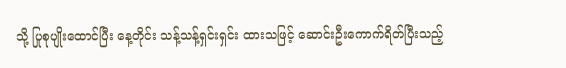သို့ ပြုစုပျိုးထောင်ပြီး နေ့တိုင်း သန့်သန့်ရှင်းရှင်း ထားသဖြင့် ဆောင်းဦးကောက်ရိတ်ပြီးသည့်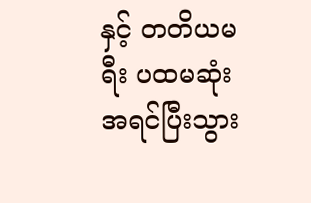နှင့် တတိယမရီး ပထမဆုံး အရင်ပြီးသွား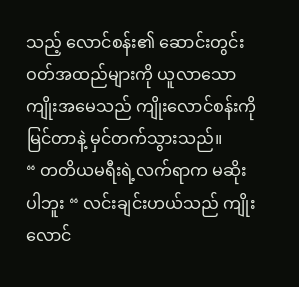သည့် လောင်စန်း၏ ဆောင်းတွင်းဝတ်အထည်များကို ယူလာသော ကျိုးအမေသည် ကျိုးလောင်စန်းကို မြင်တာနဲ့ မှင်တက်သွားသည်။
“ တတိယမရီးရဲ့လက်ရာက မဆိုးပါဘူး “ လင်းချင်းဟယ်သည် ကျိုးလောင်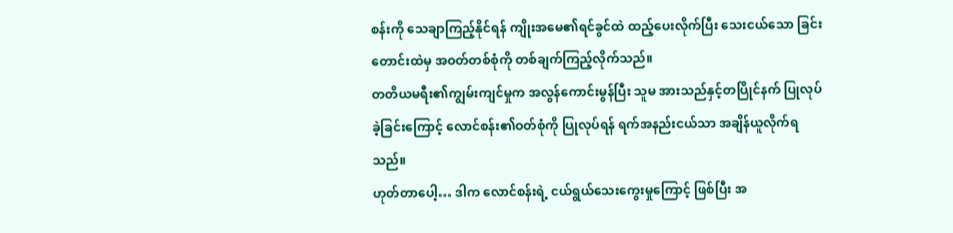စန်းကို သေချာကြည့်နိုင်ရန် ကျိုးအမေ၏ရင်ခွင်ထဲ ထည့်ပေးလိုက်ပြီး သေးငယ်သော ခြင်းတောင်းထဲမှ အဝတ်တစ်စုံကို တစ်ချက်ကြည့်လိုက်သည်။
တတိယမရီး၏ကျွမ်းကျင်မှုက အလွန်ကောင်းမွန်ပြီး သူမ အားသည်နှင့်တပြိုင်နက် ပြုလုပ်ခဲ့ခြင်းကြောင့် လောင်စန်း၏ဝတ်စုံကို ပြုလုပ်ရန် ရက်အနည်းငယ်သာ အချိန်ယူလိုက်ရသည်။
ဟုတ်တာပေါ့… ဒါက လောင်စန်းရဲ့ ငယ်ရွယ်သေးကွေးမှုကြောင့် ဖြစ်ပြီး အ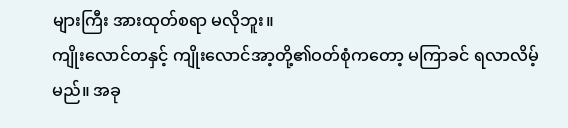များကြီး အားထုတ်စရာ မလိုဘူး။
ကျိုးလောင်တနှင့် ကျိုးလောင်အာ့တို့၏ဝတ်စုံကတော့ မကြာခင် ရလာလိမ့်မည်။ အခု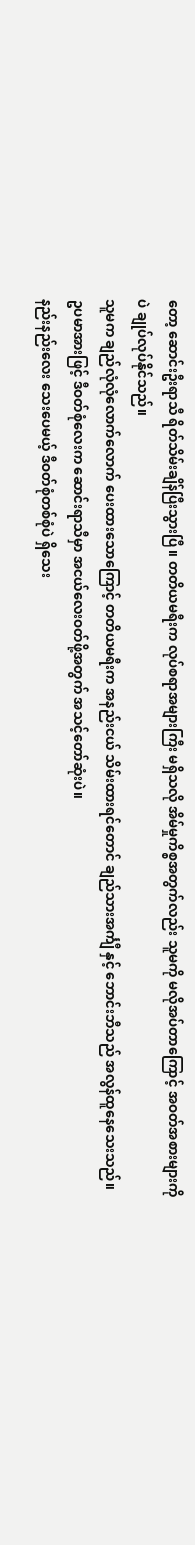တော့ ဆောင်းဦးရာသီ ရိတ်သိမ်းချိန်ပြီးသွားပြီ။ တတိယမရီးက လုပ်စရာအများကြီး မရှိသလို အိမ်မှုကိစ္စအတွက်လည်း သူမကို မလိုအပ်တာကြောင့် အဝတ်အစားများကိုပဲ ချုပ်လုပ်နိုင်သည်။
သူမက ချည်လုံလုံလောက်လောက် ပေးထားသောကြောင့် တတိယမရီးက အနည်းငယ် သိမ်းထားရင်တောင် ချည်သားအင်္ကျီ နှင့် ဘောင်းဘီသည် အလွန်ထူနေသေးသည်။
ဥပမာအားဖြင့် ဒီဝတ်စုံလေးက ဆောင်းရာသီမှာ အငယ်လေးဝတ်ဖို့အတွက် အသင့်တော်ဆုံးပဲ။
နည်းနည်းလေး သေးပေမယ့် ဒီဝတ်စုံတစ်စုံပဲ ရှိသေး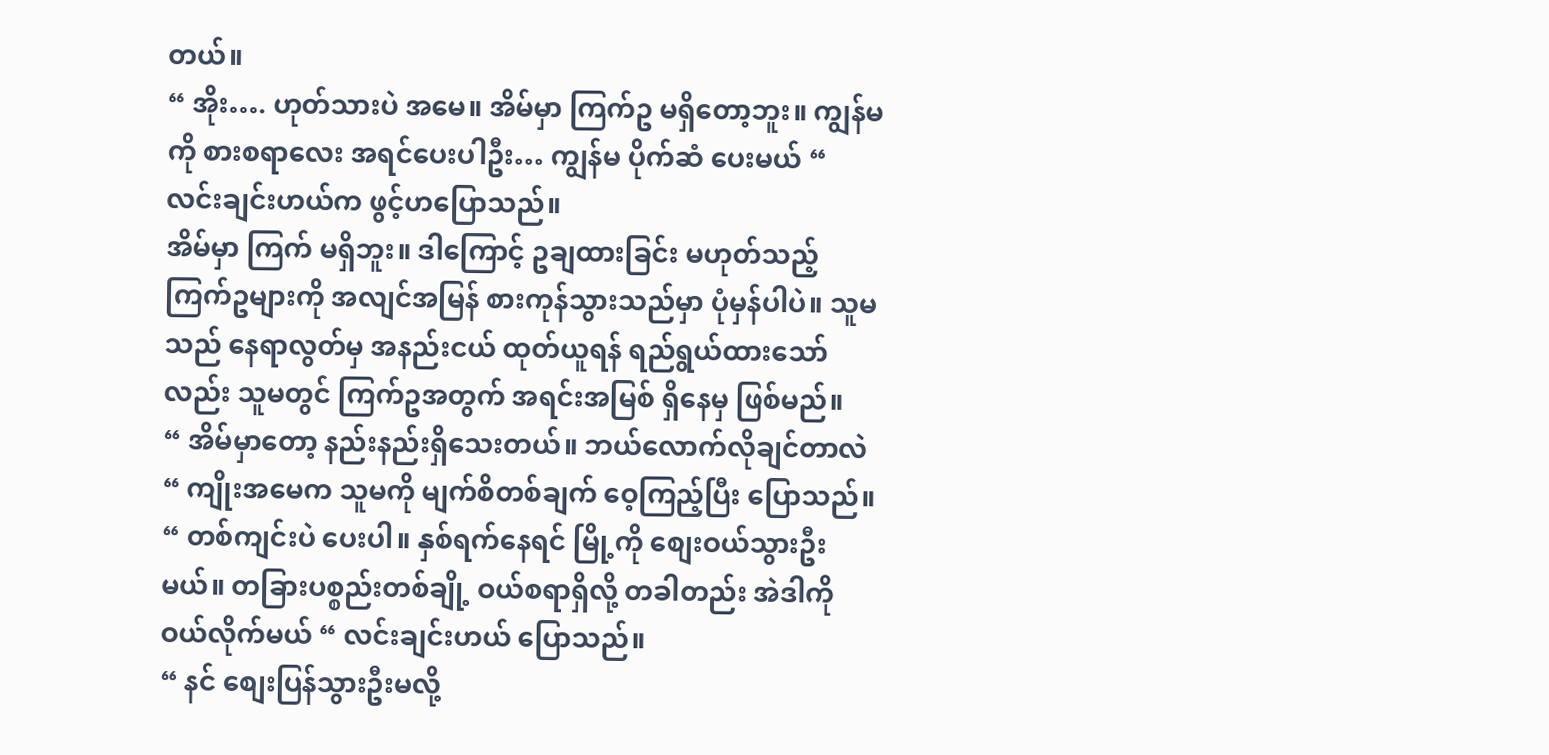တယ်။
“ အိုး…. ဟုတ်သားပဲ အမေ။ အိမ်မှာ ကြက်ဥ မရှိတော့ဘူး။ ကျွန်မကို စားစရာလေး အရင်ပေးပါဦး… ကျွန်မ ပိုက်ဆံ ပေးမယ် “ လင်းချင်းဟယ်က ဖွင့်ဟပြောသည်။
အိမ်မှာ ကြက် မရှိဘူး။ ဒါကြောင့် ဥချထားခြင်း မဟုတ်သည့် ကြက်ဥများကို အလျင်အမြန် စားကုန်သွားသည်မှာ ပုံမှန်ပါပဲ။ သူမသည် နေရာလွတ်မှ အနည်းငယ် ထုတ်ယူရန် ရည်ရွယ်ထားသော်လည်း သူမတွင် ကြက်ဥအတွက် အရင်းအမြစ် ရှိနေမှ ဖြစ်မည်။
“ အိမ်မှာတော့ နည်းနည်းရှိသေးတယ်။ ဘယ်လောက်လိုချင်တာလဲ “ ကျိုးအမေက သူမကို မျက်စိတစ်ချက် ဝေ့ကြည့်ပြီး ပြောသည်။
“ တစ်ကျင်းပဲ ပေးပါ။ နှစ်ရက်နေရင် မြို့ကို စျေးဝယ်သွားဦးမယ်။ တခြားပစ္စည်းတစ်ချို့ ဝယ်စရာရှိလို့ တခါတည်း အဲဒါကို ဝယ်လိုက်မယ် “ လင်းချင်းဟယ် ပြောသည်။
“ နင် စျေးပြန်သွားဦးမလို့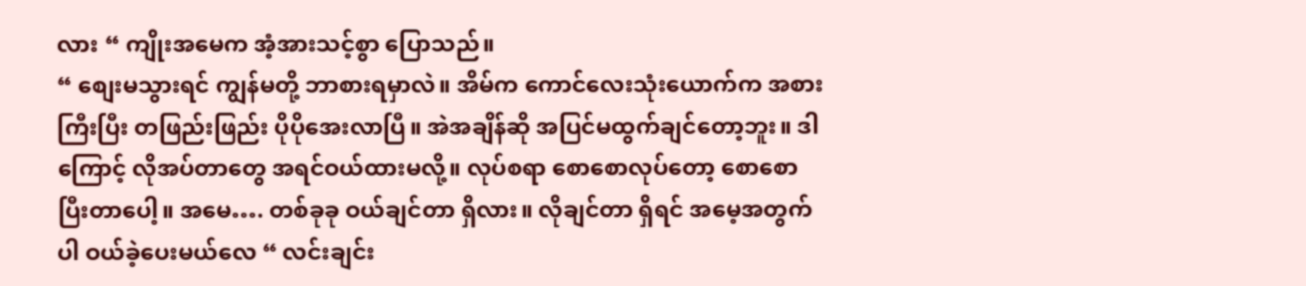လား “ ကျိုးအမေက အံ့အားသင့်စွာ ပြောသည်။
“ စျေးမသွားရင် ကျွန်မတို့ ဘာစားရမှာလဲ။ အိမ်က ကောင်လေးသုံးယောက်က အစားကြီးပြီး တဖြည်းဖြည်း ပိုပိုအေးလာပြီ။ အဲအချိန်ဆို အပြင်မထွက်ချင်တော့ဘူး။ ဒါကြောင့် လိုအပ်တာတွေ အရင်ဝယ်ထားမလို့။ လုပ်စရာ စောစောလုပ်တော့ စောစောပြီးတာပေါ့။ အမေ…. တစ်ခုခု ဝယ်ချင်တာ ရှိလား။ လိုချင်တာ ရှိရင် အမေ့အတွက်ပါ ဝယ်ခဲ့ပေးမယ်လေ “ လင်းချင်း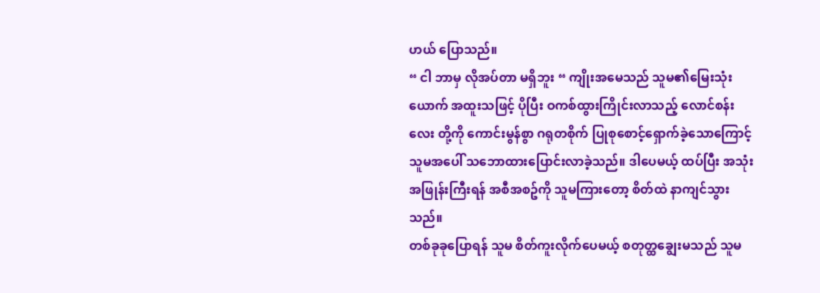ဟယ် ပြောသည်။
“ ငါ ဘာမှ လိုအပ်တာ မရှိဘူး “ ကျိုးအမေသည် သူမ၏မြေးသုံးယောက် အထူးသဖြင့် ပိုပြီး ဝကစ်ထွားကြိုင်းလာသည့် လောင်စန်းလေး တို့ကို ကောင်းမွန်စွာ ဂရုတစိုက် ပြုစုစောင့်ရှောက်ခဲ့သောကြောင့် သူမအပေါ် သဘောထားပြောင်းလာခဲ့သည်။ ဒါပေမယ့် ထပ်ပြီး အသုံးအဖြုန်းကြီးရန် အစီအစဥ်ကို သူမကြားတော့ စိတ်ထဲ နာကျင်သွားသည်။
တစ်ခုခုပြောရန် သူမ စိတ်ကူးလိုက်ပေမယ့် စတုတ္ထချွေးမသည် သူမ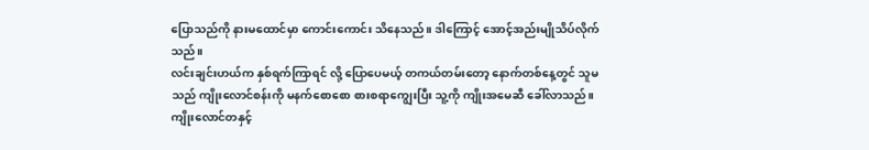ပြောသည်ကို နားမထောင်မှာ ကောင်းကောင်း သိနေသည်။ ဒါကြောင့် အောင့်အည်းမျိုသိပ်လိုက်သည်။
လင်းချင်းဟယ်က နှစ်ရက်ကြာရင် လို့ ပြောပေမယ့် တကယ်တမ်းတော့ နောက်တစ်နေ့တွင် သူမသည် ကျိုးလောင်စန်းကို မနက်စောစော စားစရာကျွေးပြီး သူ့ကို ကျိုးအမေဆီ ခေါ်လာသည်။
ကျိုးလောင်တနှင့်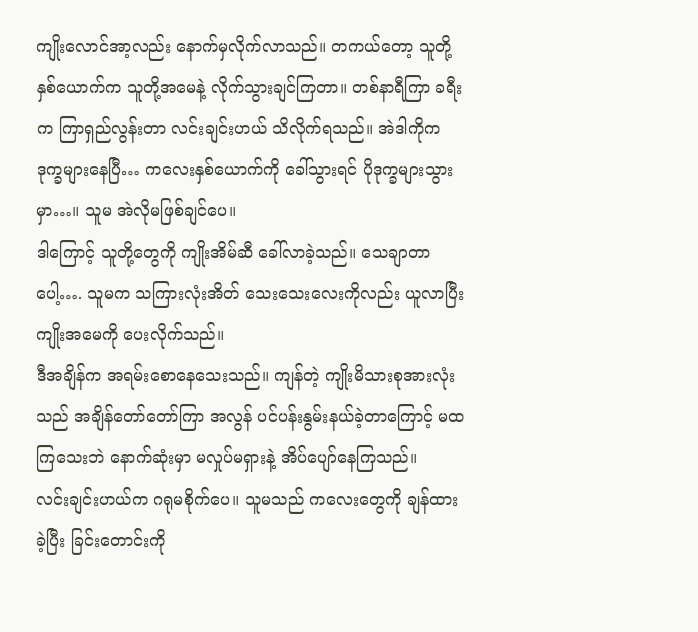ကျိုးလောင်အာ့လည်း နောက်မှလိုက်လာသည်။ တကယ်တော့ သူတို့နှစ်ယောက်က သူတို့အမေနဲ့ လိုက်သွားချင်ကြတာ။ တစ်နာရီကြာ ခရီးက ကြာရှည်လွန်းတာ လင်းချင်းဟယ် သိလိုက်ရသည်။ အဲဒါကိုက ဒုက္ခများနေပြီ… ကလေးနှစ်ယောက်ကို ခေါ်သွားရင် ပိုဒုက္ခများသွားမှာ…။ သူမ အဲလိုမဖြစ်ချင်ပေ။
ဒါကြောင့် သူတို့တွေကို ကျိုးအိမ်ဆီ ခေါ်လာခဲ့သည်။ သေချာတာပေါ့…. သူမက သကြားလုံးအိတ် သေးသေးလေးကိုလည်း ယူလာပြီး ကျိုးအမေကို ပေးလိုက်သည်။
ဒီအချိန်က အရမ်းစောနေသေးသည်။ ကျန်တဲ့ ကျိုးမိသားစုအားလုံးသည် အချိန်တော်တော်ကြာ အလွန် ပင်ပန်းနွမ်းနယ်ခဲ့တာကြောင့် မထကြသေးဘဲ နောက်ဆုံးမှာ မလှုပ်မရှားနဲ့ အိပ်ပျော်နေကြသည်။
လင်းချင်းဟယ်က ဂရုမစိုက်ပေ။ သူမသည် ကလေးတွေကို ချန်ထားခဲ့ပြီး ခြင်းတောင်းကို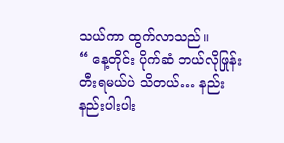သယ်ကာ ထွက်လာသည်။
“ နေ့တိုင်း ပိုက်ဆံ ဘယ်လိုဖြုန်းတီးရမယ်ပဲ သိတယ်… နည်းနည်းပါးပါး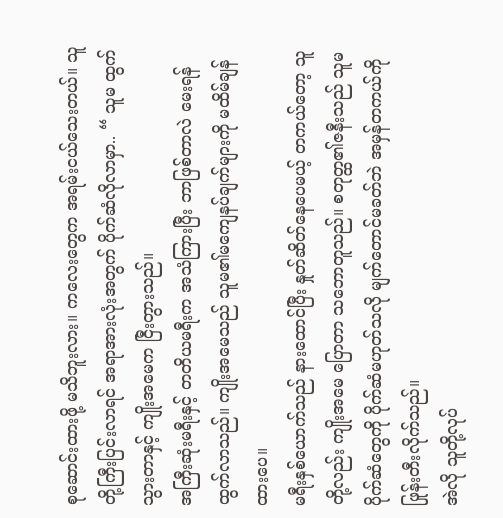စုဆောင်းထားဖို့ မသိဘူးလား။ ကလေးတွေက အရမ်းငယ်သေးတယ်။ သူတို့ကြီးပြင်းလာရင် အရာအားလုံးအတွက် ပိုက်ဆံလိုလာမှာ.. “ သူမ ထွက်သွားတာနှင့် ကျိုးအမေက ငြီးတွားသည်။
အကြီးဆုံးမရီးနှင့် တတိယမရီးက အသံကြားပြီး ဘာဖြစ်တာလဲ မေးရန် ထွက်လာသည်။ ကျိုးအမေသည် သူမ၏မကျေနပ်ချက်များကို မထိမ်ချန်ထားပေ။
မရီးနှစ်ယောက်သည် နားထောင်ပြီး နှုတ်ဆိတ်နေပေမယ့် တကယ်တော့ သူတို့လည်း ကျိုးအမေ ပြောတာ သဘောတူသည်။ စတုတ္ထ၏ဇနီးသည် သူမပိုက်ဆံတွေကို ပိုက်ဆံမဟုတ်သလို မျက်တောင်မခတ်ဘဲ အမှန်တကယ်ကို ဖြုန်းတီးလိုက်သည်။
အဲလို သူတို့လုပ်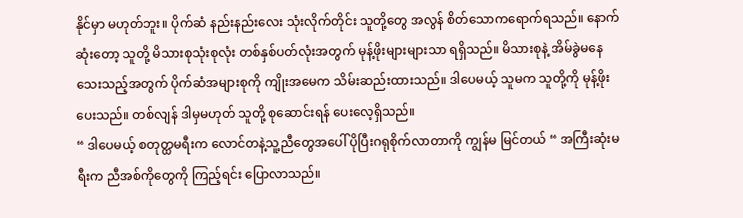နိုင်မှာ မဟုတ်ဘူး။ ပိုက်ဆံ နည်းနည်းလေး သုံးလိုက်တိုင်း သူတို့တွေ အလွန် စိတ်သောကရောက်ရသည်။ နောက်ဆုံးတော့ သူတို့ မိသားစုသုံးစုလုံး တစ်နှစ်ပတ်လုံးအတွက် မုန့်ဖိုးများများသာ ရရှိသည်။ မိသားစုနဲ့ အိမ်ခွဲမနေသေးသည့်အတွက် ပိုက်ဆံအများစုကို ကျိုးအမေက သိမ်းဆည်းထားသည်။ ဒါပေမယ့် သူမက သူတို့ကို မုန့်ဖိုးပေးသည်။ တစ်လျန် ဒါမှမဟုတ် သူတို့ စုဆောင်းရန် ပေးလေ့ရှိသည်။
“ ဒါပေမယ့် စတုတ္ထမရီးက လောင်တနဲ့သူ့ညီတွေအပေါ် ပိုပြီးဂရုစိုက်လာတာကို ကျွန်မ မြင်တယ် “ အကြီးဆုံးမရီးက ညီအစ်ကိုတွေကို ကြည့်ရင်း ပြောလာသည်။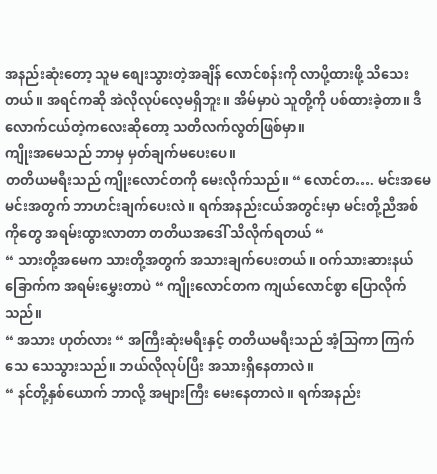အနည်းဆုံးတော့ သူမ စျေးသွားတဲ့အချိန် လောင်စန်းကို လာပို့ထားဖို့ သိသေးတယ်။ အရင်ကဆို အဲလိုလုပ်လေ့မရှိဘူး။ အိမ်မှာပဲ သူတို့ကို ပစ်ထားခဲ့တာ။ ဒီလောက်ငယ်တဲ့ကလေးဆိုတော့ သတိလက်လွတ်ဖြစ်မှာ။
ကျိုးအမေသည် ဘာမှ မှတ်ချက်မပေးပေ။
တတိယမရီးသည် ကျိုးလောင်တကို မေးလိုက်သည်။ “ လောင်တ…. မင်းအမေ မင်းအတွက် ဘာဟင်းချက်ပေးလဲ။ ရက်အနည်းငယ်အတွင်းမှာ မင်းတို့ညီအစ်ကိုတွေ အရမ်းထွားလာတာ တတိယအဒေါ် သိလိုက်ရတယ် “
“ သားတို့အမေက သားတို့အတွက် အသားချက်ပေးတယ်။ ဝက်သားဆားနယ်ခြောက်က အရမ်းမွှေးတာပဲ “ ကျိုးလောင်တက ကျယ်လောင်စွာ ပြောလိုက်သည်။
“ အသား ဟုတ်လား “ အကြီးဆုံးမရီးနှင့် တတိယမရီးသည် အံ့သြကာ ကြက်သေ သေသွားသည်။ ဘယ်လိုလုပ်ပြီး အသားရှိနေတာလဲ။
“ နင်တို့နှစ်ယောက် ဘာလို့ အများကြီး မေးနေတာလဲ။ ရက်အနည်း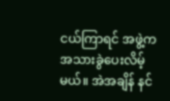ငယ်ကြာရင် အဖွဲ့က အသားခွဲပေးလိမ့်မယ်။ အဲအချိန် နင်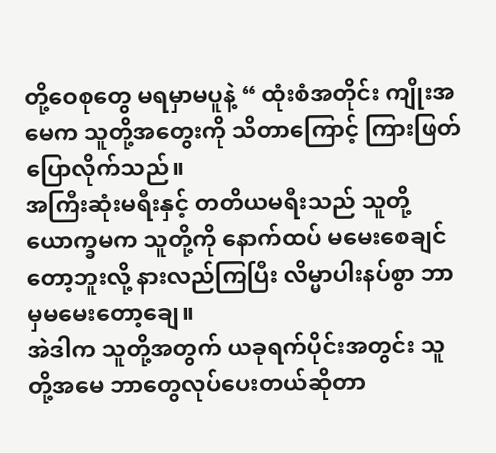တို့ဝေစုတွေ မရမှာမပူနဲ့ “ ထုံးစံအတိုင်း ကျိုးအမေက သူတို့အတွေးကို သိတာကြောင့် ကြားဖြတ်ပြောလိုက်သည်။
အကြီးဆုံးမရီးနှင့် တတိယမရီးသည် သူတို့ယောက္ခမက သူတို့ကို နောက်ထပ် မမေးစေချင်တော့ဘူးလို့ နားလည်ကြပြီး လိမ္မာပါးနပ်စွာ ဘာမှမမေးတော့ချေ။
အဲဒါက သူတို့အတွက် ယခုရက်ပိုင်းအတွင်း သူတို့အမေ ဘာတွေလုပ်ပေးတယ်ဆိုတာ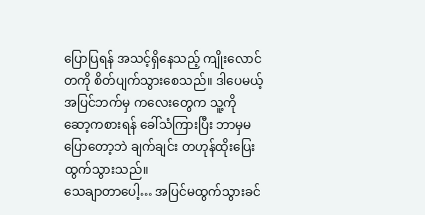ပြောပြရန် အသင့်ရှိနေသည့် ကျိုးလောင်တကို စိတ်ပျက်သွားစေသည်။ ဒါပေမယ့် အပြင်ဘက်မှ ကလေးတွေက သူ့ကို ဆော့ကစားရန် ခေါ်သံကြားပြီး ဘာမှမပြောတော့ဘဲ ချက်ချင်း တဟုန်ထိုးပြေးထွက်သွားသည်။
သေချာတာပေါ့… အပြင်မထွက်သွားခင်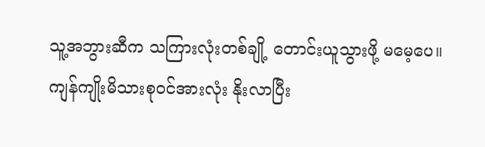သူ့အဘွားဆီက သကြားလုံးတစ်ချို့ တောင်းယူသွားဖို့ မမေ့ပေ။
ကျန်ကျိုးမိသားစုဝင်အားလုံး နိုးလာပြီး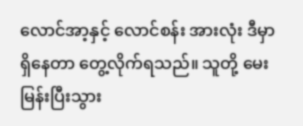လောင်အာ့နှင့် လောင်စန်း အားလုံး ဒီမှာ ရှိနေတာ တွေ့လိုက်ရသည်။ သူတို့ မေးမြန်းပြီးသွား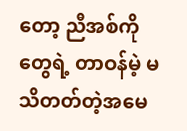တော့ ညီအစ်ကိုတွေရဲ့ တာဝန်မဲ့ မသိတတ်တဲ့အမေ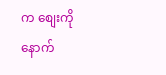က စျေးကို နောက်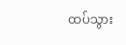ထပ်သွား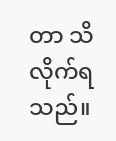တာ သိလိုက်ရသည်။